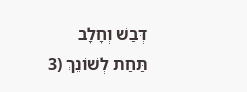דְּבַשׁ וְחָלָב תַּחַת לְשׁוֹנֵךְ (3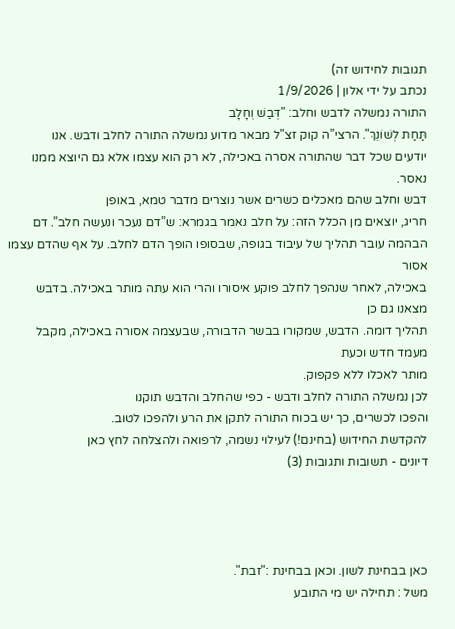תגובות לחידוש זה)
נכתב על ידי אלון | 1/9/2026
התורה נמשלה לדבש וחלב: "דְּבַשׁ וְחָלָב
תַּחַת לְשׁוֹנֵךְ". הרצי”ה קוק זצ"ל מבאר מדוע נמשלה התורה לחלב ודבש. אנו
יודעים שכל דבר שהתורה אסרה באכילה, לא רק הוא עצמו אלא גם היוצא ממנו נאסר.
דבש וחלב שהם מאכלים כשרים אשר נוצרים מדבר טמא, באופן
חריג, יוצאים מן הכלל הזה: על חלב נאמר בגמרא: ש”דם נעכר ונעשה חלב”. דם
הבהמה עובר תהליך של עיבוד בגופה, שבסופו הופך הדם לחלב. על אף שהדם עצמו אסור
באכילה, לאחר שנהפך לחלב פוקע איסורו והרי הוא עתה מותר באכילה. בדבש מצאנו גם כן
תהליך דומה. הדבש, שמקורו בבשר הדבורה, שבעצמה אסורה באכילה, מקבל מעמד חדש וכעת
מותר לאכלו ללא פקפוק.
לכן נמשלה התורה לחלב ודבש - כפי שהחלב והדבש תוקנו
והפכו לכשרים, כך יש בכוח התורה לתקן את הרע ולהפכו לטוב.
להקדשת החידוש (בחינם!) לעילוי נשמה, לרפואה ולהצלחה לחץ כאן
דיונים - תשובות ותגובות (3)




כאן בבחינת לשון. וכאן בבחינת :"זבת".
משל : תחילה יש מי התובע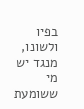בפיו ולשונו, מנגד יש מי ששומעת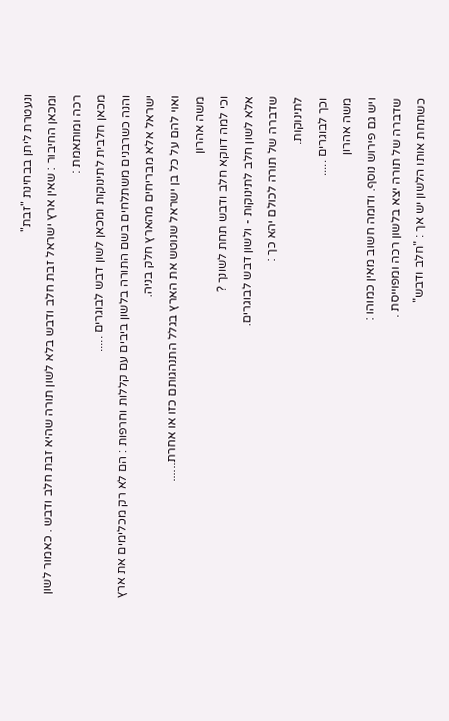ונעטרת ליתן בבחינת "זבת"
ומכאן החיבור : שאין ארץ ישראל זבת חלב ודבש בלא לשון תורה שהיא זבת חלב ודבש . כאמור לשון רכה ומותאמת :
מכאן חלבית לתינוקות ומכאן לשון דבש לבוגרים .....
והנה כשרבנים משתלחים בשם התורה בלשון ביבים עם קללות וחרפות : הם לא רק מכלימים את ארץ ישראל אלא מבריחים מהארץ חלק בניה.
ואוי להם על כל בן ישראל שנוטש את הארץ בגלל התנהגותם כזו או אחרת......
משה אהרון
וכי למה דווקא חלב ודבש תחת לשונך ?
אלא לשון חלב לתינוקות - ולשון דבש לבוגרים.
שדברה של תורה לכולם יהא כך :
לתינוקות.
וכך לבוגרים .....
משה אהרון
ויש גם פירוש נוסף. ודומה חשוב מאין כמוהו :
שדברה של תורה יצא בלשון רכה ומפוייסת .
כשתחת אותו הלשון יש אך : "חלב ודבש"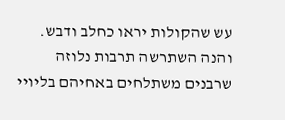עש שהקולות יראו כחלב ודבש.
והנה השתרשה תרבות נלוזה שרבנים משתלחים באחיהם בליויי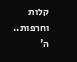קלות וחרפות..
ה'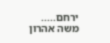ירחם.....
משה אהרון